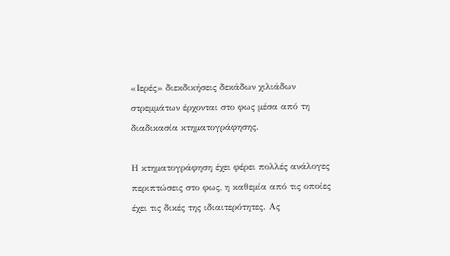«Ιερές» διεκδικήσεις δεκάδων χιλιάδων στρεμμάτων έρχονται στο φως μέσα από τη διαδικασία κτηματογράφησης.

Η κτηματογράφηση έχει φέρει πολλές ανάλογες περιπτώσεις στο φως, η καθεμία από τις οποίες έχει τις δικές της ιδιαιτερότητες. Ας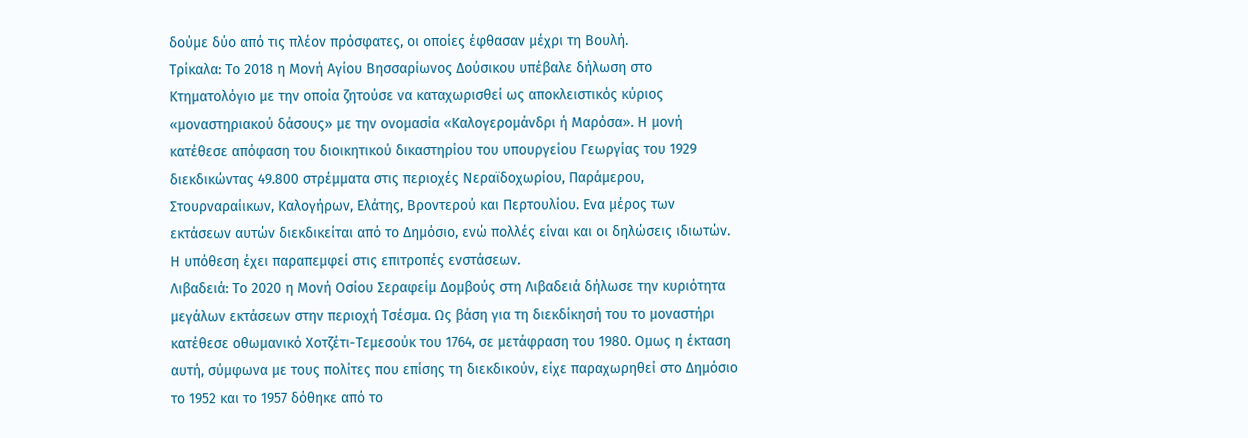δούμε δύο από τις πλέον πρόσφατες, οι οποίες έφθασαν μέχρι τη Βουλή.
Τρίκαλα: Το 2018 η Μονή Αγίου Βησσαρίωνος Δούσικου υπέβαλε δήλωση στο Κτηματολόγιο με την οποία ζητούσε να καταχωρισθεί ως αποκλειστικός κύριος «μοναστηριακού δάσους» με την ονομασία «Καλογερομάνδρι ή Μαρόσα». Η μονή κατέθεσε απόφαση του διοικητικού δικαστηρίου του υπουργείου Γεωργίας του 1929 διεκδικώντας 49.800 στρέμματα στις περιοχές Νεραϊδοχωρίου, Παράμερου, Στουρναραίικων, Καλογήρων, Ελάτης, Βροντερού και Περτουλίου. Ενα μέρος των εκτάσεων αυτών διεκδικείται από το Δημόσιο, ενώ πολλές είναι και οι δηλώσεις ιδιωτών. Η υπόθεση έχει παραπεμφεί στις επιτροπές ενστάσεων.
Λιβαδειά: Το 2020 η Μονή Οσίου Σεραφείμ Δομβούς στη Λιβαδειά δήλωσε την κυριότητα μεγάλων εκτάσεων στην περιοχή Τσέσμα. Ως βάση για τη διεκδίκησή του το μοναστήρι κατέθεσε οθωμανικό Χοτζέτι-Τεμεσούκ του 1764, σε μετάφραση του 1980. Ομως η έκταση αυτή, σύμφωνα με τους πολίτες που επίσης τη διεκδικούν, είχε παραχωρηθεί στο Δημόσιο το 1952 και το 1957 δόθηκε από το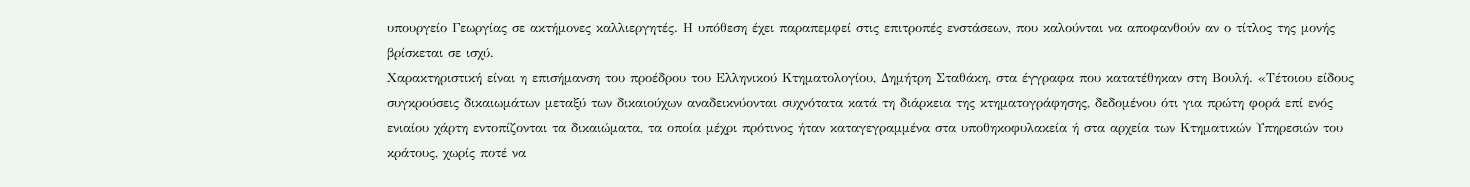υπουργείο Γεωργίας σε ακτήμονες καλλιεργητές. Η υπόθεση έχει παραπεμφεί στις επιτροπές ενστάσεων, που καλούνται να αποφανθούν αν ο τίτλος της μονής βρίσκεται σε ισχύ.
Χαρακτηριστική είναι η επισήμανση του προέδρου του Ελληνικού Κτηματολογίου, Δημήτρη Σταθάκη, στα έγγραφα που κατατέθηκαν στη Βουλή. «Τέτοιου είδους συγκρούσεις δικαιωμάτων μεταξύ των δικαιούχων αναδεικνύονται συχνότατα κατά τη διάρκεια της κτηματογράφησης, δεδομένου ότι για πρώτη φορά επί ενός ενιαίου χάρτη εντοπίζονται τα δικαιώματα, τα οποία μέχρι πρότινος ήταν καταγεγραμμένα στα υποθηκοφυλακεία ή στα αρχεία των Κτηματικών Υπηρεσιών του κράτους, χωρίς ποτέ να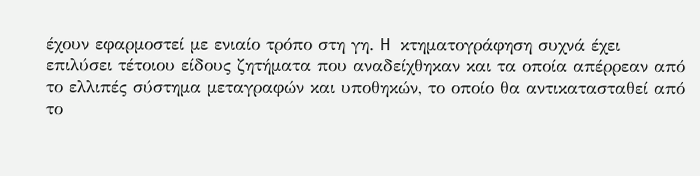έχουν εφαρμοστεί με ενιαίο τρόπο στη γη. H κτηματογράφηση συχνά έχει επιλύσει τέτοιου είδους ζητήματα που αναδείχθηκαν και τα οποία απέρρεαν από το ελλιπές σύστημα μεταγραφών και υποθηκών, το οποίο θα αντικατασταθεί από το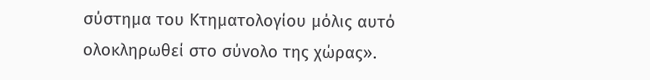σύστημα του Κτηματολογίου μόλις αυτό ολοκληρωθεί στο σύνολο της χώρας».